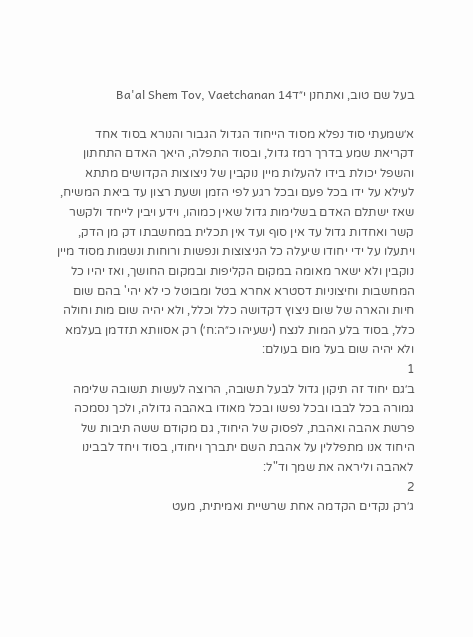בעל שם טוב, ואתחנן י״דBa'al Shem Tov, Vaetchanan 14

א׳שמעתי סוד נפלא מסוד הייחוד הגדול הגבור והנורא בסוד אחד דקריאת שמע בדרך רמז גדול, ובסוד התפלה, היאך האדם התחתון והשפל יכולת בידו להעלות מיין נוקבין של ניצוצות הקדושים מתתא לעילא על ידו בכל פעם ובכל רגע לפי הזמן ושעת רצון עד ביאת המשיח, שאז ישתלם האדם בשלימות גדול שאין כמוהו, וידע ויבין לייחד ולקשר קשר ואחדות גדול עד אין סוף ועד אין תכלית במחשבתו דק מן הדק, ויתעלו על ידי יחודו שיעלה כל הניצוצות ונפשות ורוחות ונשמות מסוד מיין נוקבין ולא ישאר מאומה במקום הקליפות ובמקום החושך, ואז יהיו כל המחשבות וחיצוניות דסטרא אחרא בטל ומבוטל כי לא יהי' בהם שום חיות והארה של שום ניצוץ דקדושה כלל וכלל, ולא יהיה שום מות וחולה כלל, בסוד בלע המות לנצח (ישעיהו כ״ה:ח׳) רק אסוותא תזדמן בעלמא ולא יהיה שום בעל מום בעולם:
1
ב׳גם יחוד זה תיקון גדול לבעל תשובה, הרוצה לעשות תשובה שלימה גמורה בכל לבבו ובכל נפשו ובכל מאודו באהבה גדולה, ולכך נסמכה פרשת אהבה ואהבת, לפסוק של היחוד, גם מקודם ששה תיבות של היחוד אנו מתפללין על אהבת השם יתברך ויחודו, בסוד ויחד לבבינו לאהבה וליראה את שמך וד"ל:
2
ג׳רק נקדים הקדמה אחת שרשיית ואמיתית, מעט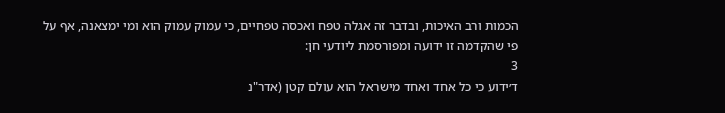הכמות ורב האיכות, ובדבר זה אגלה טפח ואכסה טפחיים, כי עמוק עמוק הוא ומי ימצאנה, אף על פי שהקדמה זו ידועה ומפורסמת ליודעי חן:
3
ד׳ידוע כי כל אחד ואחד מישראל הוא עולם קטן (אדר"נ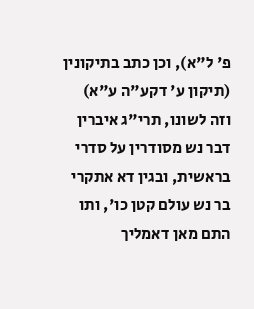פ' ל"א), וכן כתב בתיקונין (תיקון ע' דקע"ה ע"א) וזה לשונו, תרי"ג איברין דבר נש מסודרין על סדרי בראשית, ובגין דא אתקרי בר נש עולם קטן כו', ותו התם מאן דאמליך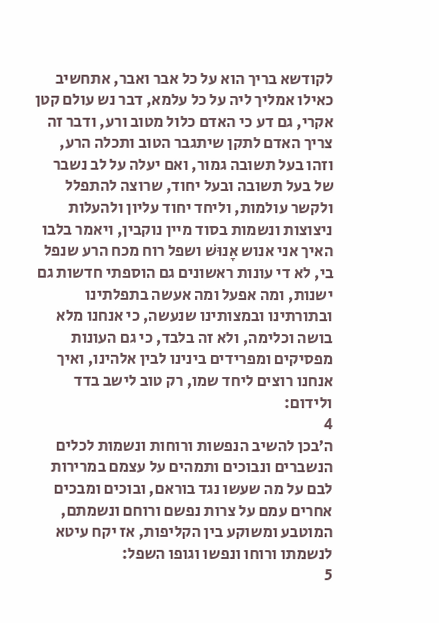לקודשא בריך הוא על כל אבר ואבר, אתחשיב כאילו אמליך ליה על כל עלמא, דבר נש עולם קטן אקרי, גם דע כי האדם כלול מטוב ורע, ודבר זה צריך האדם לתקן שיתגבר הטוב ותכלה הרע, וזהו בעל תשובה גמור, ואם יעלה על לב נשבר של בעל תשובה ובעל יחוד, שרוצה להתפלל ולקשר עולמות, וליחד יחוד עליון ולהעלות ניצוצות ונשמות בסוד מיין נוקבין, ויאמר בלבו האיך אני אנוש אָנוּשׁ ושפל רוח מכח הרע שנפל בי, לא די עונות ראשונים גם הוספתי חדשות גם ישנות, ומה אפעל ומה אעשה בתפלתינו ובתורתינו ובמצותינו שנעשה, כי אנחנו מלא בושה וכלימה, ולא זה בלבד, כי גם העונות מפסיקים ומפרידים בינינו לבין אלהינו, ואיך אנחנו רוצים ליחד שמו, רק טוב לישב בדד ולידום:
4
ה׳בכן להשיב הנפשות ורוחות ונשמות לכלים הנשברים ונבוכים ותמהים על עצמם במרירות לבם על מה שעשו נגד בוראם, ובוכים ומבכים אחרים עמם על צרות נפשם ורוחם ונשמתם, המוטבע ומשוקע בין הקליפות, אז יקח עיטא לנשמתו ורוחו ונפשו וגופו השפל:
5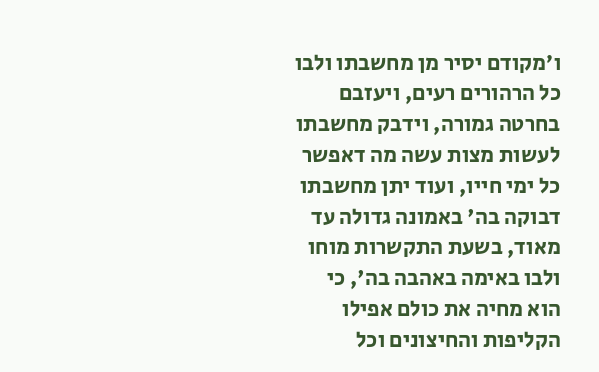ו׳מקודם יסיר מן מחשבתו ולבו כל הרהורים רעים, ויעזבם בחרטה גמורה, וידבק מחשבתו לעשות מצות עשה מה דאפשר כל ימי חייו, ועוד יתן מחשבתו דבוקה בה' באמונה גדולה עד מאוד, בשעת התקשרות מוחו ולבו באימה באהבה בה', כי הוא מחיה את כולם אפילו הקליפות והחיצונים וכל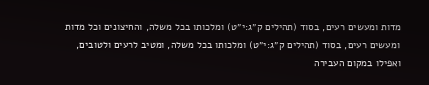מדות ומעשים רעים, בסוד (תהילים ק״ג:י״ט) ומלכותו בכל משלה, והחיצונים וכל מדות ומעשים רעים, בסוד (תהילים ק״ג:י״ט) ומלכותו בכל משלה, ומטיב לרעים ולטובים, ואפילו במקום העבירה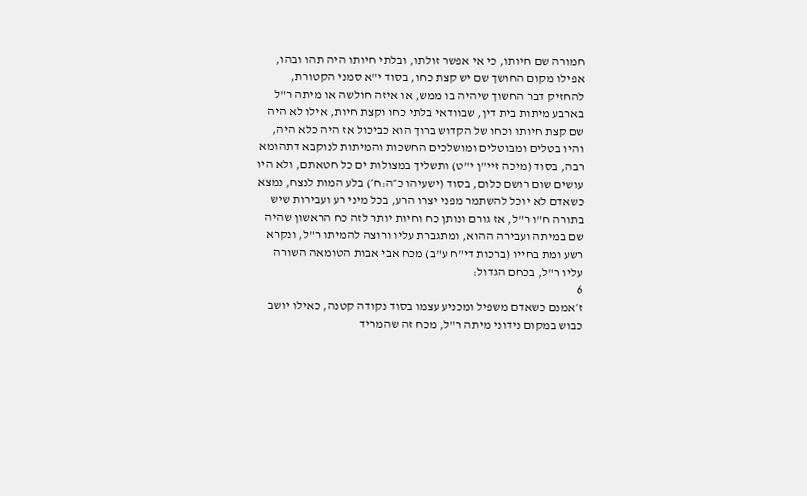חמורה שם חיותו, כי אי אפשר זולתו, ובלתי חיותו היה תהו ובהו, אפילו מקום החושך שם יש קצת כחו, בסוד י"א סמני הקטורת, להחזיק דבר החשוך שיהיה בו ממש, או איזה חולשה או מיתה ר"ל בארבע מיתות בית דין, שבוודאי בלתי כחו וקצת חיות, אילו לא היה שם קצת חיותו וכחו של הקדוש ברוך הוא כביכול אז היה כלא היה, והיו בטלים ומבוטלים ומושלכים החשכות והמיתות לנוקבא דתהומא רבה, בסוד (מיכה זיי"ן י"ט) ותשליך במצולות ים כל חטאתם, ולא היו עושים שום רושם כלום, בסוד (ישעיהו כ״ה:ח׳) בלע המות לנצח, נמצא כשאדם לא יוכל להשתמר מפני יצרו הרע, בכל מיני רע ועבירות שיש בתורה ח"ו ר"ל, אז גורם ונותן כח וחיות יותר לזה כח הראשון שהיה שם במיתה ועבירה ההוא, ומתגברת עליו ורוצה להמיתו ר"ל, ונקרא רשע ומת בחייו (ברכות די"ח ע"ב) מכח אבי אבות הטומאה השורה עליו ר"ל, בכחם הגדול:
6
ז׳אמנם כשאדם משפיל ומכניע עצמו בסוד נקודה קטנה, כאילו יושב כבוש במקום נידוני מיתה ר"ל, מכח זה שהמריד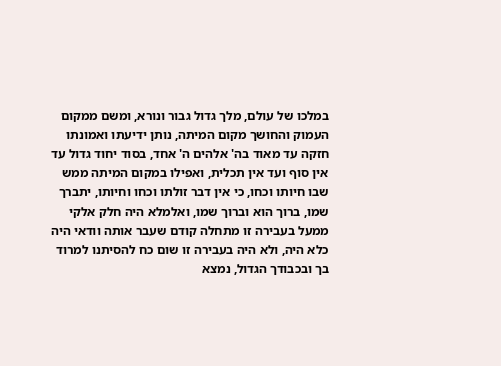במלכו של עולם, מלך גדול גבור ונורא, ומשם ממקום העמוק והחושך מקום המיתה, נותן ידיעתו ואמונתו חזקה עד מאוד בה' אלהים ה' אחד, בסוד יחוד גדול עד אין סוף ועד אין תכלית, ואפילו במקום המיתה ממש שבו חיותו וכחו, כי אין דבר זולתו וכחו וחיותו, יתברך שמו, ברוך הוא וברוך שמו, ואלמלא היה חלק אלקי ממעל בעבירה זו מתחלה קודם שעבר אותה וודאי היה כלא היה, ולא היה בעבירה זו שום כח להסיתנו למרוד בך ובכבודך הגדול, נמצא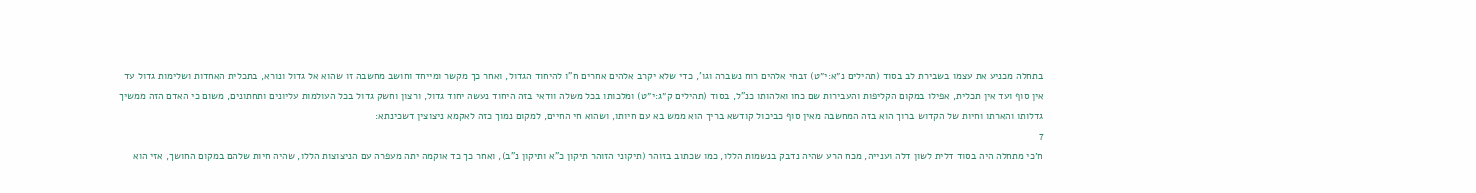בתחלה מכניע את עצמו בשבירת לב בסוד (תהילים נ״א:י״ט) זבחי אלהים רוח נשברה וגו', כדי שלא יקרב אלהים אחרים ח"ו להיחוד הגדול, ואחר כך מקשר ומייחד וחושב מחשבה זו שהוא אל גדול ונורא, בתכלית האחדות ושלימות גדול עד אין סוף ועד אין תכלית, אפילו במקום הקליפות והעבירות שם כחו ואלהותו כנ"ל, בסוד (תהילים ק״ג:י״ט) ומלכותו בכל משלה וודאי בזה היחוד נעשה יחוד גדול, ורצון וחשק גדול בכל העולמות עליונים ותחתונים, משום כי האדם הזה ממשיך גדלותו והארתו וחיות של הקדוש ברוך הוא בזה המחשבה מאין סוף כביכול קודשא בריך הוא ממש בא עם חיותו, ושהוא חי החיים, למקום נמוך כזה לאקמא ניצוצין דשכינתא:
7
ח׳כי מתחלה היה בסוד דלית לשון דלה וענייה, מכח הרע שהיה נדבק בנשמות הללו, כמו שכתוב בזוהר (תיקוני הזוהר תיקון כ"א ותיקון נ"ב), ואחר כך כד אוקמה יתה מעפרה עם הניצוצות הללו, שהיה חיות שלהם במקום החושך, אזי הוא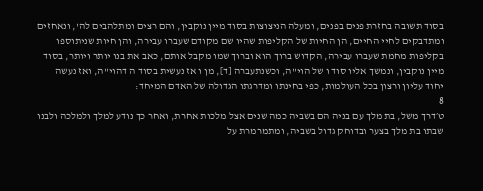בסוד תשובה בחזרת פנים בפנים, ומעלה הניצוצות בסוד מיין נוקבין, והם רצים ומתלהבים לה', ונאחזים ומתדבקים לחיי החיים, הן החיות של הקליפות שהיו שם מקודם שעברו עבירה, והן חיות שניתוספו בקליפות מחמת שעברו עבירה, הקדוש ברוך הוא וברוך שמו מקבל אותם, כאב את בנו יותר ויותר, בסוד מיין נוקבין, ונמשך אליו סוד ו של הוי"ה, וכשנתעברה [ד], מן ו אז נעשית בסוד ה דהוי"ה, ואז נעשה יחוד עליון ורצון בכל העולמות, כפי בחינתו ומדרגתו הגדולה של האדם המיחד:
8
ט׳דרך משל, בת מלך עם בניה הם בשביה כמה שנים אצל מלכות אחרת, ואחר כך נודע למלך ולמלכה ולבנו שבתו בת מלך בצער ובדוחק גדול בשביה, ומתמרמרת על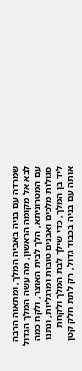שמרדה עם בניה באביה המלך, ומתאוה הרבה לבא אל מקומה הראשון, מה עשה המלך הגדול עם המטרוניתא, הלך לבית האוצר, ולקח כמה סגולות מלכים ואבנים טובות ומרגליות, ונתנו ליד בן המלך, כדי שילך לבת המלך ולקחת אותה עם בניה בכבוד גדול, רק לתת חלק קטן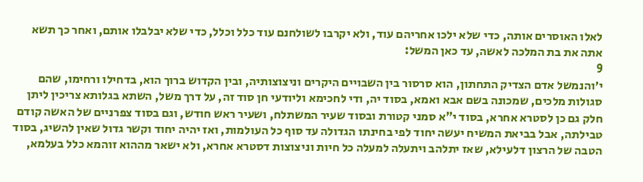לאלו האוסרים אותה, כדי שלא ילכו אחריהם עוד, ולא יקרבו לשולחנם עוד כלל וכלל, כדי שלא יבלבלו אותם, ואחר כך תשא אתה את בת המלכה לאשה, עד כאן המשל:
9
י׳והנמשל אדם הצדיק התחתון, הוא סרסור בין השבויים היקרים וניצוצותיה, ובין הקדוש ברוך הוא, בדחילו ורחימו, שהם סגולות מלכים, שמכונה בשם אבא ואמא, בסוד יה, ודי לחכימא וליודעי חן סוד זה, על דרך משל, השתא בגלותא צריכין ליתן חלק גם כן לסטרא אחרא, בסוד י"א סמני קטורת ובסוד שעיר המשתלח, ושעיר ראש חודש, וגם בסוד צפרניים של האשה קודם טבילתה, אבל בביאת המשיח יעשה יחוד לפי בחינתו הגדולה עד סוף כל העולמות, ואז יהיה יחוד וקשר גדול שאין להשיג, בסוד הטבה של הרצון דלעילא, שאז יתלהב ויתעלה למעלה כל חיות וניצוצות דסטרא אחרא, ולא ישאר מההוא זוהמא כלל בעלמא,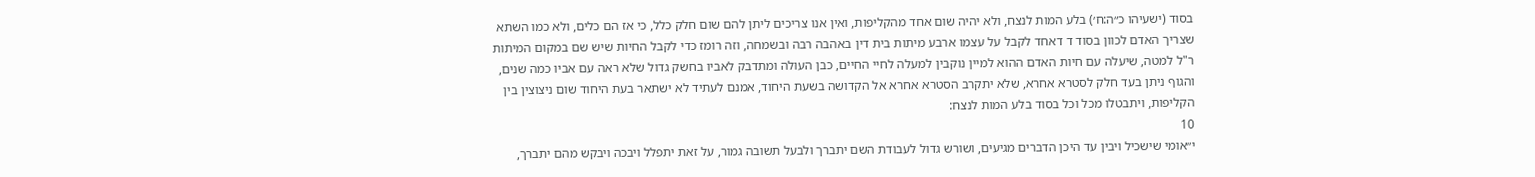בסוד (ישעיהו כ״ה:ח׳) בלע המות לנצח, ולא יהיה שום אחד מהקליפות, ואין אנו צריכים ליתן להם שום חלק כלל, כי אז הם כלים, ולא כמו השתא שצריך האדם לכוון בסוד ד דאחד לקבל על עצמו ארבע מיתות בית דין באהבה רבה ובשמחה, וזה רומז כדי לקבל החיות שיש שם במקום המיתות ר"ל למטה, שיעלה עם חיות האדם ההוא למיין נוקבין למעלה לחיי החיים, כבן העולה ומתדבק לאביו בחשק גדול שלא ראה עם אביו כמה שנים, והגוף ניתן בעד חלק לסטרא אחרא, שלא יתקרב הסטרא אחרא אל הקדושה בשעת היחוד, אמנם לעתיד לא ישתאר בעת היחוד שום ניצוצין בין הקליפות, ויתבטלו מכל וכל בסוד בלע המות לנצח:
10
י״אומי שישכיל ויבין עד היכן הדברים מגיעים, ושורש גדול לעבודת השם יתברך ולבעל תשובה גמור, על זאת יתפלל ויבכה ויבקש מהם יתברך,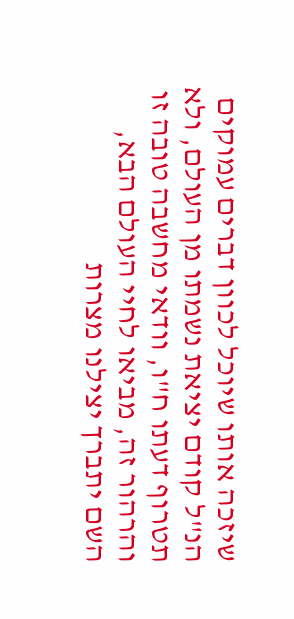שיזכה אותו שיוכל לכוון דברים עמוקים הנ"ל קודם יציאת נשמתו מן העולם, ולא תטרוף דעתו ח"ו, וודאי מחשבה טובה זו והרהור זה, מביאו לחיי העולם הבא, השם יתברך יצילנו מצרות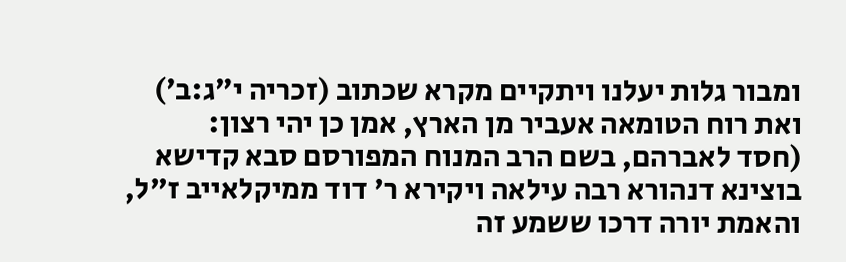ומבור גלות יעלנו ויתקיים מקרא שכתוב (זכריה י״ג:ב׳) ואת רוח הטומאה אעביר מן הארץ, אמן כן יהי רצון:
(חסד לאברהם, בשם הרב המנוח המפורסם סבא קדישא בוצינא דנהורא רבה עילאה ויקירא ר' דוד ממיקלאייב ז"ל, והאמת יורה דרכו ששמע זה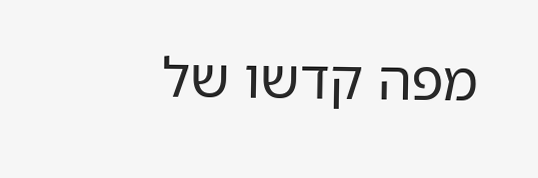מפה קדשו של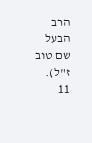הרב הבעל שם טוב ז"ל).
11